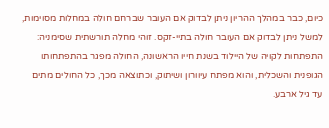כיום, כבר במהלך ההריון ניתן לבדוק אם העובר שברחם חולה במחלות מסוימות, למשל ניתן לבדוק אם העובר חולה בתיי-זקס. זוהי מחלה תורשתית שסימניה: התפתחות לקויה של היילוד בשנת חייו הראשונה, החולה מפגר בהתפתחותו הגופנית והשכלית, והוא מפתח עיוורון ושיתוק, וכתוצאה מכך, כל החולים מתים עד גיל ארבע.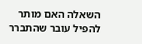השאלה האם מותר להפיל עובר שהתברר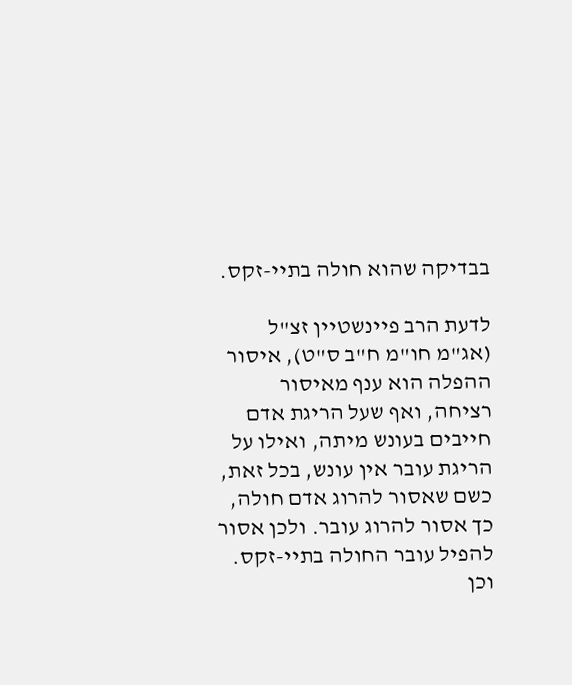בבדיקה שהוא חולה בתיי-זקס.

לדעת הרב פיינשטיין זצ"ל (אג"מ חו"מ ח"ב ס"ט), איסור ההפלה הוא ענף מאיסור רציחה, ואף שעל הריגת אדם חייבים בעונש מיתה, ואילו על הריגת עובר אין עונש, בכל זאת, כשם שאסור להרוג אדם חולה, כך אסור להרוג עובר. ולכן אסור להפיל עובר החולה בתיי-זקס. וכן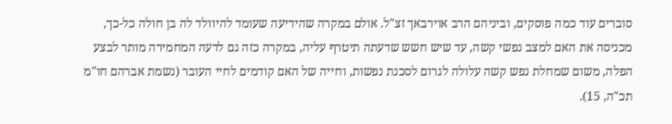סוברים עוד כמה פוסקים, וביניהם הרב אוירבאך זצ"ל. אולם במקרה שהידיעה שעומד להיוולד לה בן חולה כל-כך, מכניסה את האם למצב נפשי קשה, עד שיש חשש שדעתה תיטרף עליה, במקרה כזה גם לדעה המחמירה מותר לבצע הפלה, משום שמחלת נפש קשה עלולה לגרום לסכנת נפשות, וחייה של האם קודמים לחיי העובר (נשמת אברהם חו"מ תכ"ה, 15).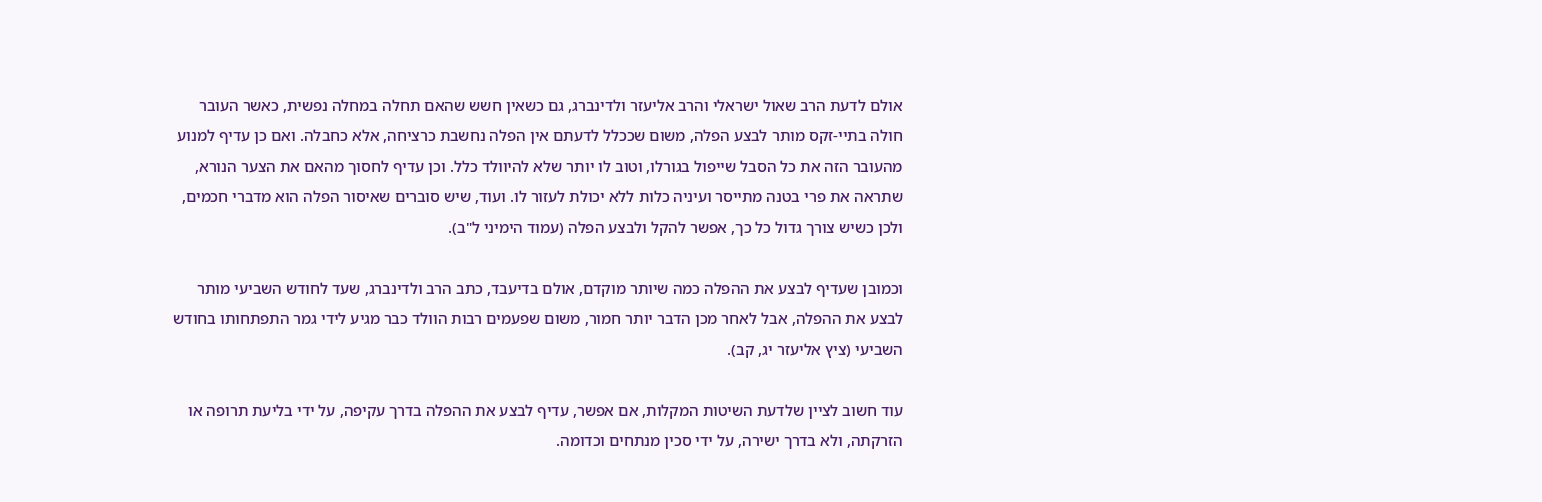אולם לדעת הרב שאול ישראלי והרב אליעזר ולדינברג, גם כשאין חשש שהאם תחלה במחלה נפשית, כאשר העובר חולה בתיי-זקס מותר לבצע הפלה, משום שככלל לדעתם אין הפלה נחשבת כרציחה, אלא כחבלה. ואם כן עדיף למנוע מהעובר הזה את כל הסבל שייפול בגורלו, וטוב לו יותר שלא להיוולד כלל. וכן עדיף לחסוך מהאם את הצער הנורא, שתראה את פרי בטנה מתייסר ועיניה כלות ללא יכולת לעזור לו. ועוד, שיש סוברים שאיסור הפלה הוא מדברי חכמים, ולכן כשיש צורך גדול כל כך, אפשר להקל ולבצע הפלה (עמוד הימיני ל"ב).

וכמובן שעדיף לבצע את ההפלה כמה שיותר מוקדם, אולם בדיעבד, כתב הרב ולדינברג, שעד לחודש השביעי מותר לבצע את ההפלה, אבל לאחר מכן הדבר יותר חמור, משום שפעמים רבות הוולד כבר מגיע לידי גמר התפתחותו בחודש השביעי (ציץ אליעזר יג, קב).

עוד חשוב לציין שלדעת השיטות המקלות, אם אפשר, עדיף לבצע את ההפלה בדרך עקיפה, על ידי בליעת תרופה או הזרקתה, ולא בדרך ישירה, על ידי סכין מנתחים וכדומה.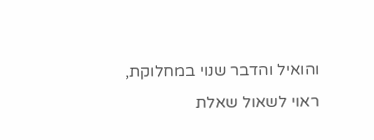והואיל והדבר שנוי במחלוקת, ראוי לשאול שאלת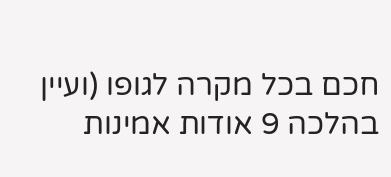חכם בכל מקרה לגופו (ועיין בהלכה 9 אודות אמינות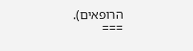הרופאים).
===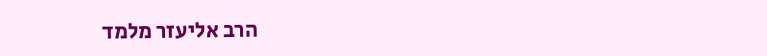הרב אליעזר מלמד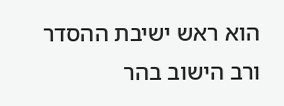הוא ראש ישיבת ההסדר ורב הישוב בהר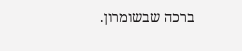ברכה שבשומרון.